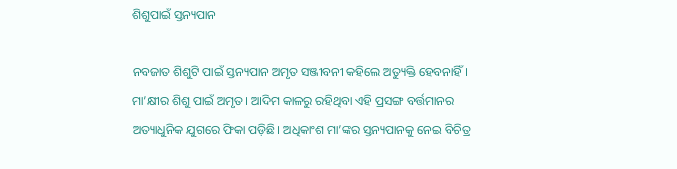ଶିଶୁପାଇଁ ସ୍ତନ୍ୟପାନ

ନବଜାତ ଶିଶୁଟି ପାଇଁ ସ୍ତନ୍ୟପାନ ଅମୃତ ସଞ୍ଜୀବନୀ କହିଲେ ଅତ୍ୟୁକ୍ତି ହେବନାହିଁ। ମା’କ୍ଷୀର ଶିଶୁ ପାଇଁ ଅମୃତ। ଆଦିମ କାଳରୁ ରହିଥିବା ଏହି ପ୍ରସଙ୍ଗ ବର୍ତ୍ତମାନର ଅତ୍ୟାଧୁନିକ ଯୁଗରେ ଫିକା ପଡ଼ିଛି। ଅଧିକାଂଶ ମା’ଙ୍କର ସ୍ତନ୍ୟପାନକୁ ନେଇ ବିଚିତ୍ର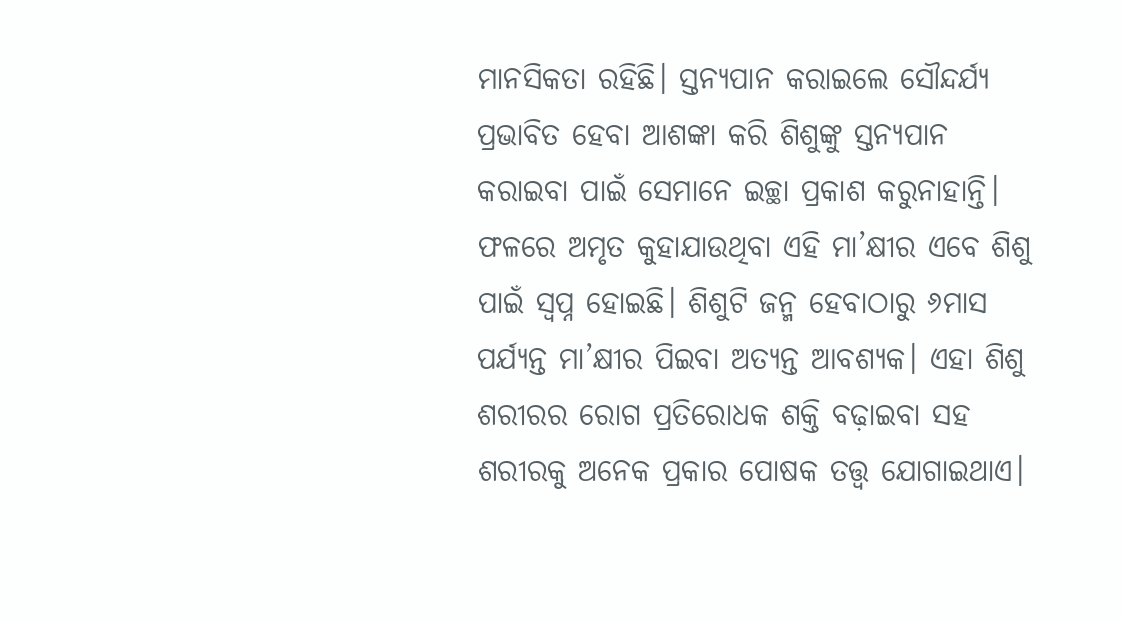ମାନସିକତା ରହିଛି। ସ୍ତନ୍ୟପାନ କରାଇଲେ ସୌନ୍ଦର୍ଯ୍ୟ ପ୍ରଭାବିତ ହେବା ଆଶଙ୍କା କରି ଶିଶୁଙ୍କୁ ସ୍ତନ୍ୟପାନ କରାଇବା ପାଇଁ ସେମାନେ ଇଚ୍ଛା ପ୍ରକାଶ କରୁନାହାନ୍ତି। ଫଳରେ ଅମୃତ କୁହାଯାଉଥିବା ଏହି ମା’କ୍ଷୀର ଏବେ ଶିଶୁ ପାଇଁ ସ୍ବପ୍ନ ହୋଇଛି। ଶିଶୁଟି ଜନ୍ମ ହେବାଠାରୁ ୬ମାସ ପର୍ଯ୍ୟନ୍ତ ମା’କ୍ଷୀର ପିଇବା ଅତ୍ୟନ୍ତ ଆବଶ୍ୟକ। ଏହା ଶିଶୁ ଶରୀରର ରୋଗ ପ୍ରତିରୋଧକ ଶକ୍ତି ବଢ଼ାଇବା ସହ ଶରୀରକୁ ଅନେକ ପ୍ରକାର ପୋଷକ ତତ୍ତ୍ୱ ଯୋଗାଇଥାଏ।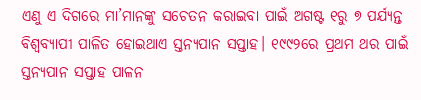ଏଣୁ ଏ ଦିଗରେ ମା’ମାନଙ୍କୁ ସଚେତନ କରାଇବା ପାଇଁ ଅଗଷ୍ଟ ୧ରୁ ୭ ପର୍ଯ୍ୟନ୍ତ ବିଶ୍ୱବ୍ୟାପୀ ପାଳିତ ହୋଇଥାଏ ସ୍ତନ୍ୟପାନ ସପ୍ତାହ। ୧୯୯୨ରେ ପ୍ରଥମ ଥର ପାଇଁ ସ୍ତନ୍ୟପାନ ସପ୍ତାହ ପାଳନ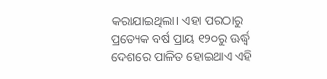କରାଯାଇଥିଲା। ଏହା ପରଠାରୁ ପ୍ରତ୍ୟେକ ବର୍ଷ ପ୍ରାୟ ୧୨୦ରୁ ଊର୍ଦ୍ଧ୍ୱ ଦେଶରେ ପାଳିତ ହୋଇଥାଏ ଏହି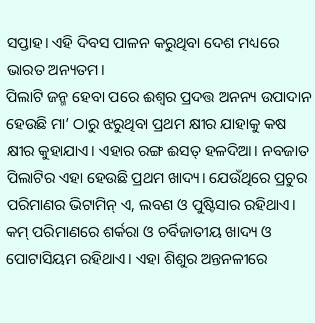ସପ୍ତାହ। ଏହି ଦିବସ ପାଳନ କରୁଥିବା ଦେଶ ମଧ୍ୟରେ ଭାରତ ଅନ୍ୟତମ।
ପିଲାଟି ଜନ୍ମ ହେବା ପରେ ଈଶ୍ୱର ପ୍ରଦତ୍ତ ଅନନ୍ୟ ଉପାଦାନ ହେଉଛି ମା’ ଠାରୁ ଝରୁଥିବା ପ୍ରଥମ କ୍ଷୀର ଯାହାକୁ କଷ କ୍ଷୀର କୁହାଯାଏ। ଏହାର ରଙ୍ଗ ଈସତ୍‌ ହଳଦିଆ। ନବଜାତ ପିଲାଟିର ଏହା ହେଉଛି ପ୍ରଥମ ଖାଦ୍ୟ। ଯେଉଁଥିରେ ପ୍ରଚୁର ପରିମାଣର ଭିଟାମିନ୍‌ ଏ, ଲବଣ ଓ ପୁଷ୍ଟିସାର ରହିଥାଏ। କମ୍‌ ପରିମାଣରେ ଶର୍କରା ଓ ଚର୍ବିଜାତୀୟ ଖାଦ୍ୟ ଓ ପୋଟାସିୟମ ରହିଥାଏ। ଏହା ଶିଶୁର ଅନ୍ତନଳୀରେ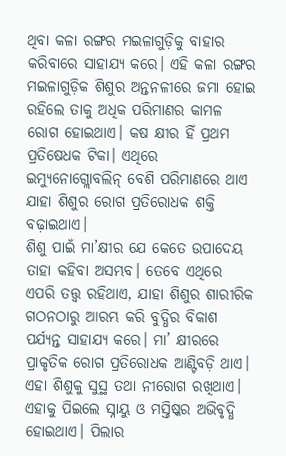ଥିବା କଳା ରଙ୍ଗର ମଇଳାଗୁଡ଼ିକୁ ବାହାର କରିବାରେ ସାହାଯ୍ୟ କରେ। ଏହି କଳା ରଙ୍ଗର ମଇଳାଗୁଡ଼ିକ ଶିଶୁର ଅନ୍ତନଳୀରେ ଜମା ହୋଇ ରହିଲେ ତାକୁ ଅଧିକ ପରିମାଣର କାମଳ ରୋଗ ହୋଇଥାଏ। କଷ କ୍ଷୀର ହିଁ ପ୍ରଥମ ପ୍ରତିଷେଧକ ଟିକା। ଏଥିରେ ଇମ୍ୟୁନୋଗ୍ଲୋବଲିନ୍‌ ବେଶି ପରିମାଣରେ ଥାଏ ଯାହା ଶିଶୁର ରୋଗ ପ୍ରତିରୋଧକ ଶକ୍ତି ବଢ଼ାଇଥାଏ।
ଶିଶୁ ପାଇଁ ମା’କ୍ଷୀର ଯେ କେତେ ଉପାଦେୟ ତାହା କହିବା ଅସମ୍ଭବ। ତେବେ ଏଥିରେ ଏପରି ତତ୍ତ୍ୱ ରହିଥାଏ, ଯାହା ଶିଶୁର ଶାରୀରିକ ଗଠନଠାରୁ ଆରମ୍ଭ କରି ବୁଦ୍ଧିର ବିକାଶ ପର୍ଯ୍ୟନ୍ତ ସାହାଯ୍ୟ କରେ। ମା’ କ୍ଷୀରରେ ପ୍ରାକୃତିକ ରୋଗ ପ୍ରତିରୋଧକ ଆଣ୍ଟିବଡ଼ି ଥାଏ। ଏହା ଶିଶୁକୁ ସୁସ୍ଥ ତଥା ନୀରୋଗ ରଖିଥାଏ।
ଏହାକୁ ପିଇଲେ ସ୍ନାୟୁ ଓ ମସ୍ତିଷ୍କର ଅଭିବୃଦ୍ଧି ହୋଇଥାଏ। ପିଲାର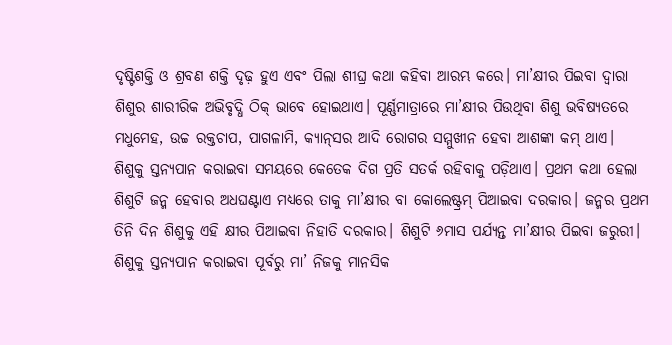ଦୃଷ୍ଟିଶକ୍ତି ଓ ଶ୍ରବଣ ଶକ୍ତି ଦୃଢ଼ ହୁଏ ଏବଂ ପିଲା ଶୀଘ୍ର କଥା କହିବା ଆରମ୍ଭ କରେ। ମା’କ୍ଷୀର ପିଇବା ଦ୍ୱାରା ଶିଶୁର ଶାରୀରିକ ଅଭିବୃଦ୍ଧି ଠିକ୍‌ ଭାବେ ହୋଇଥାଏ। ପୂର୍ଣ୍ଣମାତ୍ରାରେ ମା’କ୍ଷୀର ପିଉଥିବା ଶିଶୁ ଭବିଷ୍ୟତରେ ମଧୁମେହ, ଉଚ୍ଚ ରକ୍ତଚାପ, ପାଗଳାମି, କ୍ୟାନ୍‌ସର ଆଦି ରୋଗର ସମ୍ମୁଖୀନ ହେବା ଆଶଙ୍କା କମ୍‌ ଥାଏ।
ଶିଶୁକୁ ସ୍ତନ୍ୟପାନ କରାଇବା ସମୟରେ କେତେକ ଦିଗ ପ୍ରତି ସତର୍କ ରହିବାକୁ ପଡ଼ିଥାଏ। ପ୍ରଥମ କଥା ହେଲା ଶିଶୁଟି ଜନ୍ମ ହେବାର ଅଧଘଣ୍ଟାଏ ମଧ୍ୟରେ ତାକୁ ମା’କ୍ଷୀର ବା କୋଲେଷ୍ଟ୍ରମ୍‌ ପିଆଇବା ଦରକାର। ଜନ୍ମର ପ୍ରଥମ ତିନି ଦିନ ଶିଶୁକୁ ଏହି କ୍ଷୀର ପିଆଇବା ନିହାତି ଦରକାର। ଶିଶୁଟି ୬ମାସ ପର୍ଯ୍ୟନ୍ତ ମା’କ୍ଷୀର ପିଇବା ଜରୁରୀ। ଶିଶୁକୁ ସ୍ତନ୍ୟପାନ କରାଇବା ପୂର୍ବରୁ ମା’ ନିଜକୁ ମାନସିକ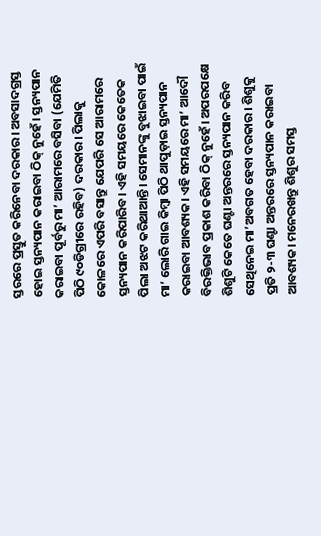ସ୍ତରରେ ପ୍ରସ୍ତୁତ କରିନେବା ଦରକାର। ଅବସାଦଗ୍ରସ୍ତ ହୋଇ ସ୍ତନ୍ୟପାନ କରାଇବା ଠିକ୍‌ ନୁହେଁ। ସ୍ତନ୍ୟପାନ କରାଇବା ପୂର୍ବରୁ ମା’ ଆରାମରେ ବସିବା (ଯେମିତି ପିଠି ୯୦ଡିଗ୍ରୀରେ ରହିବ) ଦରକାର। ପିଲାକୁ କୋଳରେ ଏପରି ବସାନ୍ତୁ ଯେପରି ସେ ଆରାମରେ ସ୍ତନ୍ୟପାନ କରିପାରିବ। ଏହି ସମୟରେ କେତେକ ପିଲା ଅଝଟ କରିଥାଆନ୍ତି। ସେମାନଙ୍କୁ ବୁଝାଇବା ପାଇଁ ମା’ ଲୋରି ଗାଇ କିମ୍ବା ପିଠି ଥାପୁଡ଼ାଇ ସ୍ତନ୍ୟପାନ କରାଇବା ଆବଶ୍ୟକ। ଏହି ସମୟରେ ମା’ ଆଦୌ ବିରକ୍ତିଭାବ ପ୍ରକାଶ କରିବା ଠିକ୍‌ ନୁହେଁ। ଅପରପକ୍ଷେ ଶିଶୁଟି କେତେ ଘଣ୍ଟା ଅନ୍ତରରେ ସ୍ତନ୍ୟପାନ କରିବ ସେଥିନେଇ ମା’ଅବଗତ ହେବା ଦରକାର। ଶିଶୁକୁ ପ୍ରତି ୨-୩ ଘଣ୍ଟା ଅନ୍ତରରେ ସ୍ତନ୍ୟପାନ କରାଇବା ଆବଶ୍ୟକ। ମନେରଖନ୍ତୁ ଶିଶୁର ସମସ୍ତ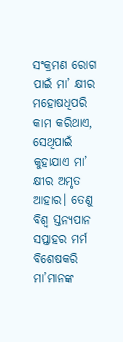ସଂକ୍ରମଣ ରୋଗ ପାଇଁ ମା’ କ୍ଷୀର ମହୋଷଧିପରି କାମ କରିଥାଏ, ସେଥିପାଇଁ କୁହାଯାଏ ମା’ କ୍ଷୀର ଅମୃତ ଆହାର। ତେଣୁ ବିଶ୍ୱ ସ୍ତନ୍ୟପାନ ସପ୍ତାହର ମର୍ମ ବିଶେଷକରି ମା’ମାନଙ୍କ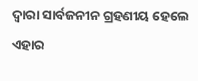ଦ୍ୱାରା ସାର୍ବଜନୀନ ଗ୍ରହଣୀୟ ହେଲେ ଏହାର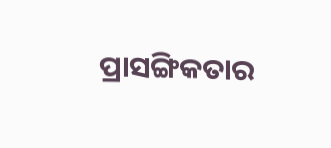ପ୍ରାସଙ୍ଗିକତାର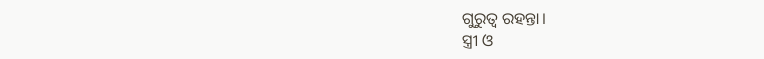ଗୁରୁତ୍ୱ ରହନ୍ତା।
ସ୍ତ୍ରୀ ଓ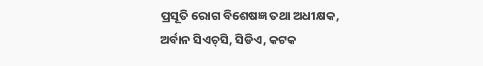ପ୍ରସୂତି ରୋଗ ବିଶେଷଜ୍ଞ ତଥା ଅଧୀକ୍ଷକ,
ଅର୍ବାନ ସିଏଚ୍‌ସି, ସିଡିଏ, କଟକ